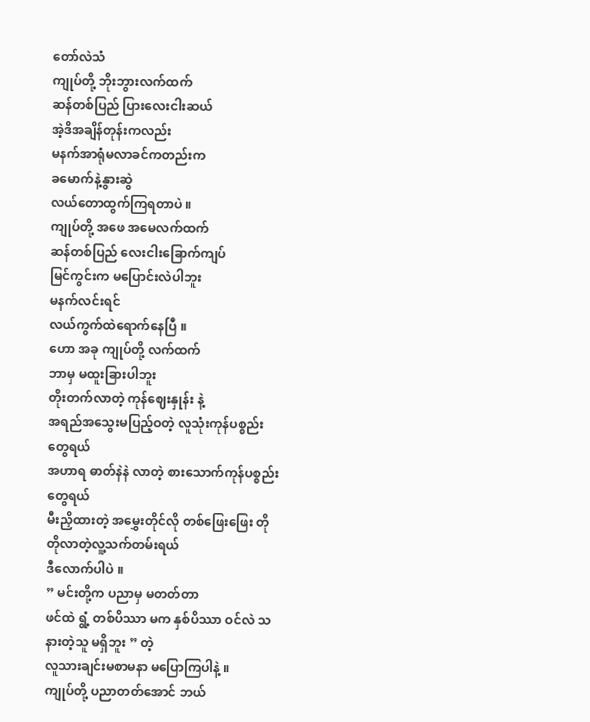တော်လဲသံ
ကျုပ်တို့ ဘိုးဘွားလက်ထက်
ဆန်တစ်ပြည် ပြားလေးငါးဆယ်
အဲ့ဒိအချိန်တုန်းကလည်း
မနက်အာရုံမလာခင်ကတည်းက
ခမောက်နဲ့နွားဆွဲ
လယ်တောထွက်ကြရတာပဲ ။
ကျုပ်တို့ အဖေ အမေလက်ထက်
ဆန်တစ်ပြည် လေးငါးခြောက်ကျပ်
မြင်ကွင်းက မပြောင်းလဲပါဘူး
မနက်လင်းရင်
လယ်ကွက်ထဲရောက်နေပြီ ။
ဟော အခု ကျုပ်တို့ လက်ထက်
ဘာမှ မထူးခြားပါဘူး
တိုးတက်လာတဲ့ ကုန်ဈေးနှုန်း နဲ့
အရည်အသွေးမပြည့်ဝတဲ့ လူသုံးကုန်ပစ္စည်း တွေရယ်
အဟာရ ဓာတ်နဲနဲ လာတဲ့ စားသောက်ကုန်ပစ္စည်းတွေရယ်
မီးညှိထားတဲ့ အမွှေးတိုင်လို တစ်ဖြေးဖြေး တို တိုလာတဲ့လူ့သက်တမ်းရယ်
ဒီလောက်ပါပဲ ။
” မင်းတို့က ပညာမှ မတတ်တာ
ဖင်ထဲ ရွံ့ တစ်ပိဿာ မက နှစ်ပိဿာ ဝင်လဲ သနားတဲ့သူ မရှိဘူး ” တဲ့
လူသားချင်းမစာမနာ မပြောကြပါနဲ့ ။
ကျုပ်တို့ ပညာတတ်အောင် ဘယ်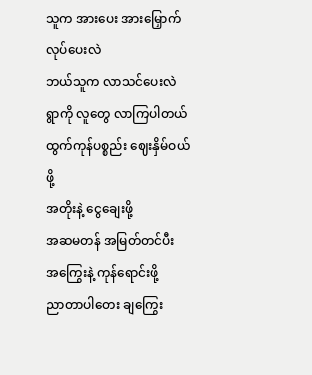သူက အားပေး အားမြှောက်လုပ်ပေးလဲ
ဘယ်သူက လာသင်ပေးလဲ
ရွာကို လူတွေ လာကြပါတယ်
ထွက်ကုန်ပစ္စည်း ဈေးနှိမ်ဝယ်ဖို့
အတိုးနဲ့ ငွေချေးဖို့
အဆမတန် အမြတ်တင်ပီး
အကြွေးနဲ့ ကုန်ရောင်းဖို့
ညာတာပါတေး ချကြွေး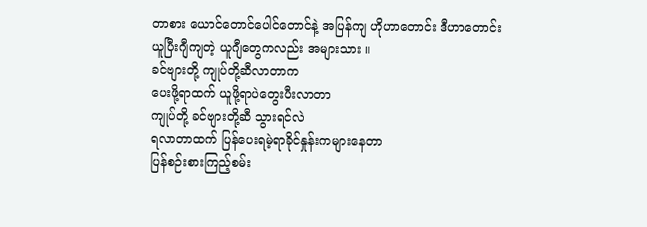တာစား ယောင်တောင်ပေါင်တောင်နဲ့ အပြန်ကျ ဟိုဟာတောင်း ဒီဟာတောင်း
ယူပြီးဂျီကျတဲ့ ယူဂျီတွေကလည်း အများသား ။
ခင်ဗျားတို့ ကျုပ်တို့ဆီလာတာက
ပေးဖို့ရာထက် ယူဖို့ရာပဲတွေးပီးလာတာ
ကျုပ်တို့ ခင်ဗျားတို့ဆီ သွားရင်လဲ
ရလာတာထက် ပြန်ပေးရမဲ့ရာခိုင်နှုန်းကများနေတာ
ပြန်စဉ်းစားကြည့်စမ်း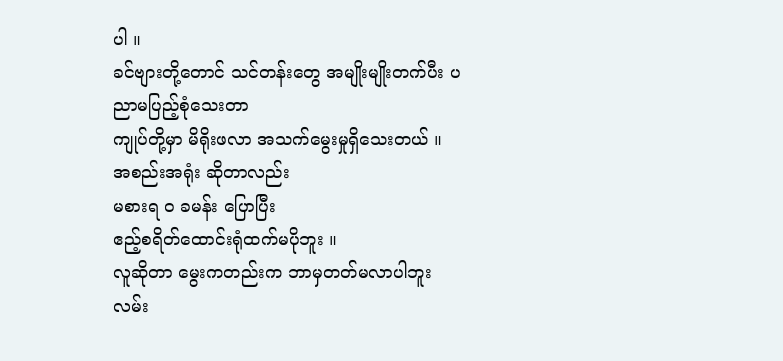ပါ ။
ခင်ဗျားတို့တောင် သင်တန်းတွေ အမျိုးမျိုးတက်ပီး ပညာမပြည့်စုံသေးတာ
ကျုပ်တို့မှာ မိရိုးဖလာ အသက်မွေးမှုရှိသေးတယ် ။
အစည်းအရုံး ဆိုတာလည်း
မစားရ ဝ ခမန်း ပြောပြီး
ဧည့်စရိတ်ထောင်းရုံထက်မပိုဘူး ။
လူဆိုတာ မွေးကတည်းက ဘာမှတတ်မလာပါဘူး
လမ်း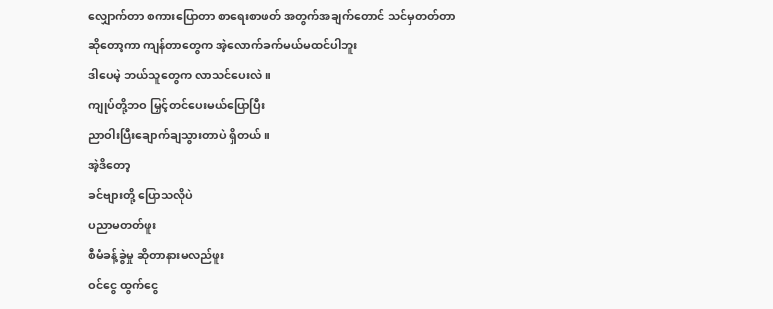လျှောက်တာ စကားပြောတာ စာရေးစာဖတ် အတွက်အချက်တောင် သင်မှတတ်တာ
ဆိုတော့ကာ ကျန်တာတွေက အဲ့လောက်ခက်မယ်မထင်ပါဘူး
ဒါပေမဲ့ ဘယ်သူတွေက လာသင်ပေးလဲ ။
ကျုပ်တို့ဘဝ မြှင့်တင်ပေးမယ်ပြောပြီး
ညာဝါးပြီးချောက်ချသွားတာပဲ ရှိတယ် ။
အဲ့ဒိတော့
ခင်ဗျားတို့ ပြောသလိုပဲ
ပညာမတတ်ဖူး
စီမံခန့်ခွဲမှု ဆိုတာနားမလည်ဖူး
ဝင်ငွေ ထွက်ငွေ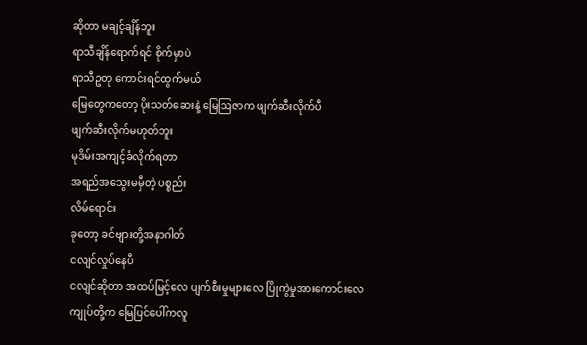ဆိုတာ မချင့်ချိန်ဘူး
ရာသီချိန်ရောက်ရင် စိုက်မှာပဲ
ရာသီဥတု ကောင်းရင်ထွက်မယ်
မြေတွေကတော့ ပိုးသတ်ဆေးနဲ့ မြေဩဇာက ဖျက်ဆီးလိုက်ပီ
ဖျက်ဆီးလိုက်မဟုတ်ဘူး
မုဒိမ်းအကျင့်ခံလိုက်ရတာ
အရည်အသွေးမမှီတဲ့ ပစ္စည်း
လိမ်ရောင်း
ခုတော့ ခင်ဗျားတို့အနာဂါတ်
ငလျင်လှုပ်နေပီ
ငလျင်ဆိုတာ အထပ်မြင့်လေ ပျက်စီးမှုများလေ ပြိုကွဲမှုအားကောင်းလေ
ကျုပ်တို့က မြေပြင်ပေါ်ကလူ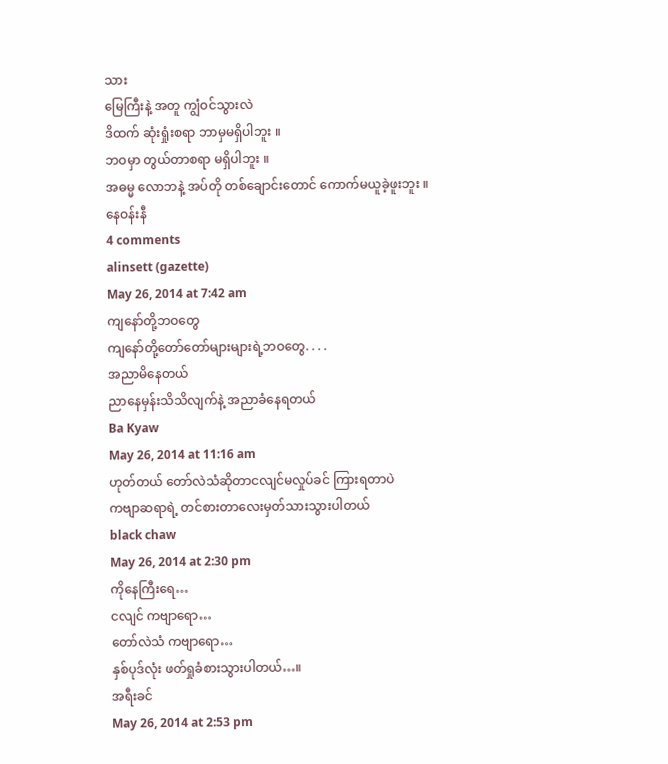သား
မြေကြီးနဲ့ အတူ ကျွံဝင်သွားလဲ
ဒိထက် ဆုံးရှုံးစရာ ဘာမှမရှိပါဘူး ။
ဘဝမှာ တွယ်တာစရာ မရှိပါဘူး ။
အဓမ္မ လောဘနဲ့ အပ်တို တစ်ချောင်းတောင် ကောက်မယူခဲ့ဖူးဘူး ။
နေဝန်းနီ
4 comments
alinsett (gazette)
May 26, 2014 at 7:42 am
ကျနော်တို့ဘဝတွေ
ကျနော်တို့တော်တော်များများရဲ့ဘဝတွေ. . . .
အညာမိနေတယ်
ညာနေမှန်းသိသိလျက်နဲ့ အညာခံနေရတယ်
Ba Kyaw
May 26, 2014 at 11:16 am
ဟုတ်တယ် တော်လဲသံဆိုတာငလျင်မလှုပ်ခင် ကြားရတာပဲ
ကဗျာဆရာရဲ့ တင်စားတာလေးမှတ်သားသွားပါတယ်
black chaw
May 26, 2014 at 2:30 pm
ကိုနေကြီးရေ…
ငလျင် ကဗျာရော…
တော်လဲသံ ကဗျာရော…
နှစ်ပုဒ်လုံး ဖတ်ရှုခံစားသွားပါတယ်…။
အရီးခင်
May 26, 2014 at 2:53 pm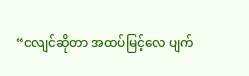“ငလျင်ဆိုတာ အထပ်မြင့်လေ ပျက်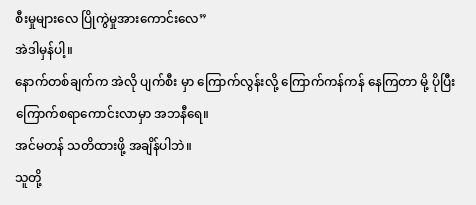စီးမှုများလေ ပြိုကွဲမှုအားကောင်းလေ”
အဲဒါမှန်ပါ့။
နောက်တစ်ချက်က အဲလို ပျက်စီး မှာ ကြောက်လွန်းလို့ ကြောက်ကန်ကန် နေကြတာ မို့ ပိုပြီး ကြောက်စရာကောင်းလာမှာ အဘနီရေ။
အင်မတန် သတိထားဖို့ အချိန်ပါဘဲ။
သူတို့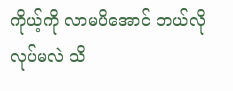ကိုယ့်ကို လာမပိအောင် ဘယ်လို လုပ်မလဲ သိ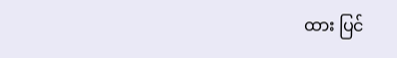ထား ပြင်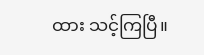ထား သင့်ကြပြီ။